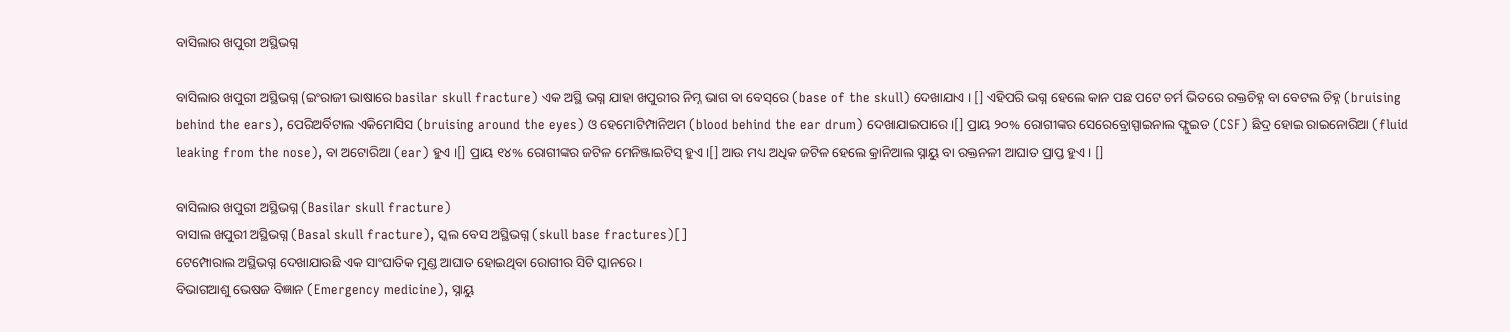ବାସିଲାର ଖପୁରୀ ଅସ୍ଥିଭଗ୍ନ

ବାସିଲାର ଖପୁରୀ ଅସ୍ଥିଭଗ୍ନ (ଇଂରାଜୀ ଭାଷାରେ basilar skull fracture) ଏକ ଅସ୍ଥି ଭଗ୍ନ ଯାହା ଖପୁରୀର ନିମ୍ନ ଭାଗ ବା ବେସ୍‌ରେ (base of the skull) ଦେଖାଯାଏ । [] ଏହିପରି ଭଗ୍ନ ହେଲେ କାନ ପଛ ପଟେ ଚର୍ମ ଭିତରେ ରକ୍ତଚିହ୍ନ ବା ବେଟଲ ଚିହ୍ନ (bruising behind the ears), ପେରିଅର୍ବିଟାଲ ଏକିମୋସିସ (bruising around the eyes) ଓ ହେମୋଟିମ୍ପାନିଅମ (blood behind the ear drum) ଦେଖାଯାଇପାରେ ।[] ପ୍ରାୟ ୨୦% ରୋଗୀଙ୍କର ସେରେବ୍ରୋସ୍ପାଇନାଲ ଫ୍ଲୁଇଡ (CSF) ଛିଦ୍ର ହୋଇ ରାଇନୋରିଆ (fluid leaking from the nose), ବା ଅଟୋରିଆ (ear) ହୁଏ ।[] ପ୍ରାୟ ୧୪% ରୋଗୀଙ୍କର ଜଟିଳ ମେନିଞ୍ଜାଇଟିସ୍ ହୁଏ ।[] ଆଉ ମଧ୍ୟ ଅଧିକ ଜଟିଳ ହେଲେ କ୍ରାନିଆଲ ସ୍ନାୟୁ ବା ରକ୍ତନଳୀ ଆଘାତ ପ୍ରାପ୍ତ ହୁଏ । []

ବାସିଲାର ଖପୁରୀ ଅସ୍ଥିଭଗ୍ନ (Basilar skull fracture)
ବାସାଲ ଖପୁରୀ ଅସ୍ଥିଭଗ୍ନ (Basal skull fracture), ସ୍କଲ ବେସ ଅସ୍ଥିଭଗ୍ନ (skull base fractures)[]
ଟେମ୍ପୋରାଲ ଅସ୍ଥିଭଗ୍ନ ଦେଖାଯାଉଛି ଏକ ସାଂଘାତିକ ମୁଣ୍ଡ ଆଘାତ ହୋଇଥିବା ରୋଗୀର ସିଟି ସ୍କାନରେ ।
ବିଭାଗଆଶୁ ଭେଷଜ ବିଜ୍ଞାନ (Emergency medicine), ସ୍ନାୟୁ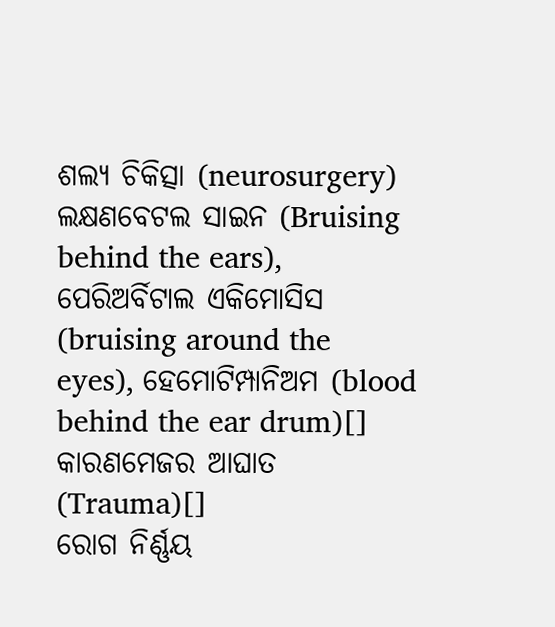ଶଲ୍ୟ ଚିକିତ୍ସା (neurosurgery)
ଲକ୍ଷଣବେଟଲ ସାଇନ (Bruising behind the ears), ପେରିଅର୍ବିଟାଲ ଏକିମୋସିସ (bruising around the eyes), ହେମୋଟିମ୍ପାନିଅମ (blood behind the ear drum)[]
କାରଣମେଜର ଆଘାତ (Trauma)[]
ରୋଗ ନିର୍ଣ୍ଣୟ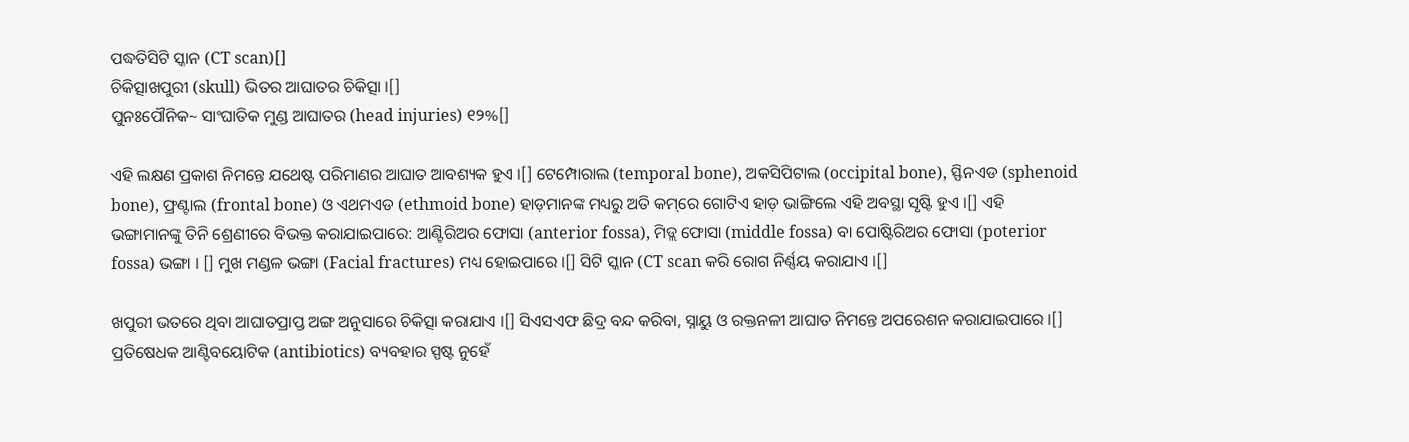ପଦ୍ଧତିସିଟି ସ୍କାନ (CT scan)[]
ଚିକିତ୍ସାଖପୁରୀ (skull) ଭିତର ଆଘାତର ଚିକିତ୍ସା ।[]
ପୁନଃପୌନିକ~ ସାଂଘାତିକ ମୁଣ୍ଡ ଆଘାତର (head injuries) ୧୨%[]

ଏହି ଲକ୍ଷଣ ପ୍ରକାଶ ନିମନ୍ତେ ଯଥେଷ୍ଟ ପରିମାଣର ଆଘାତ ଆବଶ୍ୟକ ହୁଏ ।[] ଟେମ୍ପୋରାଲ (temporal bone), ଅକସିପିଟାଲ (occipital bone), ସ୍ଫିନଏଡ (sphenoid bone), ଫ୍ରଣ୍ଟାଲ (frontal bone) ଓ ଏଥମଏଡ (ethmoid bone) ହାଡ଼ମାନଙ୍କ ମଧ୍ୟରୁ ଅତି କମ୍‌ରେ ଗୋଟିଏ ହାଡ଼ ଭାଙ୍ଗିଲେ ଏହି ଅବସ୍ଥା ସୃଷ୍ଟି ହୁଏ ।[] ଏହି ଭଙ୍ଗାମାନଙ୍କୁ ତିନି ଶ୍ରେଣୀରେ ବିଭକ୍ତ କରାଯାଇପାରେ: ଆଣ୍ଟିରିଅର ଫୋସା (anterior fossa), ମିଡ୍ଲ ଫୋସା (middle fossa) ବା ପୋଷ୍ଟିରିଅର ଫୋସା (poterior fossa) ଭଙ୍ଗା । [] ମୁଖ ମଣ୍ଡଳ ଭଙ୍ଗା (Facial fractures) ମଧ୍ୟ ହୋଇପାରେ ।[] ସିଟି ସ୍କାନ (CT scan କରି ରୋଗ ନିର୍ଣ୍ଣୟ କରାଯାଏ ।[]

ଖପୁରୀ ଭତରେ ଥିବା ଆଘାତପ୍ରାପ୍ତ ଅଙ୍ଗ ଅନୁସାରେ ଚିକିତ୍ସା କରାଯାଏ ।[] ସିଏସଏଫ ଛିଦ୍ର ବନ୍ଦ କରିବା, ସ୍ନାୟୁ ଓ ରକ୍ତନଳୀ ଆଘାତ ନିମନ୍ତେ ଅପରେଶନ କରାଯାଇପାରେ ।[] ପ୍ରତିଷେଧକ ଆଣ୍ଟିବୟୋଟିକ (antibiotics) ବ୍ୟବ‌ହାର ସ୍ପଷ୍ଟ ନୁହେଁ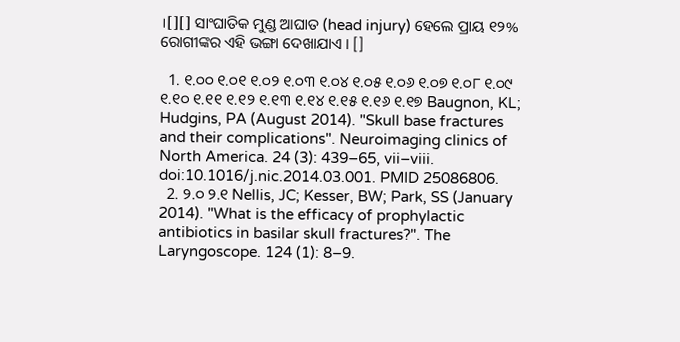।[][] ସାଂଘାତିକ ମୁଣ୍ଡ ଆଘାତ (head injury) ହେଲେ ପ୍ରାୟ ୧୨% ରୋଗୀଙ୍କର ଏହି ଭଙ୍ଗା ଦେଖାଯାଏ । []

  1. ୧.୦୦ ୧.୦୧ ୧.୦୨ ୧.୦୩ ୧.୦୪ ୧.୦୫ ୧.୦୬ ୧.୦୭ ୧.୦୮ ୧.୦୯ ୧.୧୦ ୧.୧୧ ୧.୧୨ ୧.୧୩ ୧.୧୪ ୧.୧୫ ୧.୧୬ ୧.୧୭ Baugnon, KL; Hudgins, PA (August 2014). "Skull base fractures and their complications". Neuroimaging clinics of North America. 24 (3): 439–65, vii–viii. doi:10.1016/j.nic.2014.03.001. PMID 25086806.
  2. ୨.୦ ୨.୧ Nellis, JC; Kesser, BW; Park, SS (January 2014). "What is the efficacy of prophylactic antibiotics in basilar skull fractures?". The Laryngoscope. 124 (1): 8–9.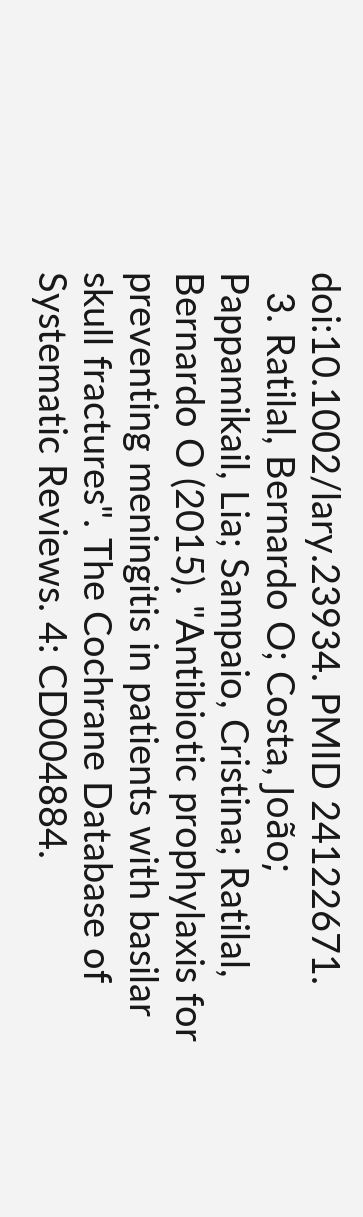doi:10.1002/lary.23934. PMID 24122671.
  3. Ratilal, Bernardo O; Costa, João; Pappamikail, Lia; Sampaio, Cristina; Ratilal, Bernardo O (2015). "Antibiotic prophylaxis for preventing meningitis in patients with basilar skull fractures". The Cochrane Database of Systematic Reviews. 4: CD004884.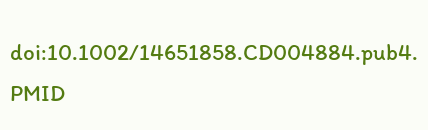doi:10.1002/14651858.CD004884.pub4. PMID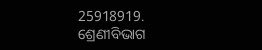25918919.
ଶ୍ରେଣୀବିଭାଗ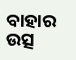ବାହାର ଉତ୍ସ